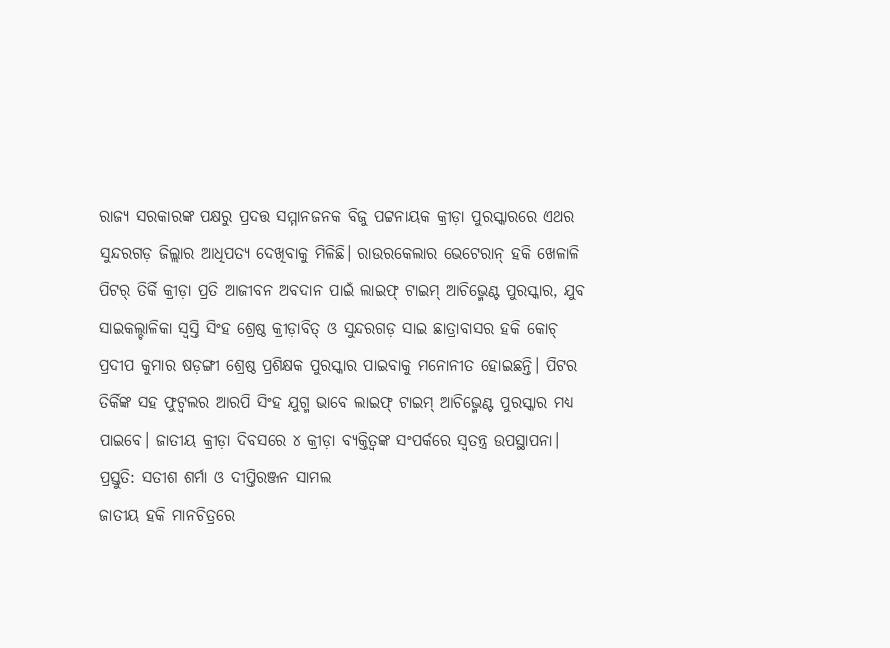ରାଜ୍ୟ ସରକାରଙ୍କ ପକ୍ଷରୁ ପ୍ରଦତ୍ତ ସମ୍ମାନଜନକ ବିଜୁ ପଟ୍ଟନାୟକ କ୍ରୀଡ଼ା ପୁରସ୍କାରରେ ଏଥର ସୁନ୍ଦରଗଡ଼ ଜିଲ୍ଲାର ଆଧିପତ୍ୟ ଦେଖିବାକୁ ମିଳିଛି। ରାଉରକେଲାର ଭେଟେରାନ୍ ହକି ଖେଳାଳି ପିଟର୍ ତିର୍କି କ୍ରୀଡ଼ା ପ୍ରତି ଆଜୀବନ ଅବଦାନ ପାଇଁ ଲାଇଫ୍ ଟାଇମ୍ ଆଚିଭ୍ମେଣ୍ଟ ପୁରସ୍କାର, ଯୁବ ସାଇକଲ୍ଚାଳିକା ସ୍ବସ୍ତି ସିଂହ ଶ୍ରେଷ୍ଠ କ୍ରୀଡ଼ାବିତ୍ ଓ ସୁନ୍ଦରଗଡ଼ ସାଇ ଛାତ୍ରାବାସର ହକି କୋଚ୍ ପ୍ରଦୀପ କୁମାର ଷଡ଼ଙ୍ଗୀ ଶ୍ରେଷ୍ଠ ପ୍ରଶିକ୍ଷକ ପୁରସ୍କାର ପାଇବାକୁ ମନୋନୀତ ହୋଇଛନ୍ତି। ପିଟର ତିର୍କିଙ୍କ ସହ ଫୁଟ୍ବଲର ଆରପି ସିଂହ ଯୁଗ୍ମ ଭାବେ ଲାଇଫ୍ ଟାଇମ୍ ଆଚିଭ୍ମେଣ୍ଟ ପୁରସ୍କାର ମଧ୍ୟ ପାଇବେ। ଜାତୀୟ କ୍ରୀଡ଼ା ଦିବସରେ ୪ କ୍ରୀଡ଼ା ବ୍ୟକ୍ତିତ୍ବଙ୍କ ସଂପର୍କରେ ସ୍ବତନ୍ତ୍ର ଉପସ୍ଥାପନା।
ପ୍ରସ୍ତୁତି: ସତୀଶ ଶର୍ମା ଓ ଦୀପ୍ତିରଞ୍ଜନ ସାମଲ
ଜାତୀୟ ହକି ମାନଚିତ୍ରରେ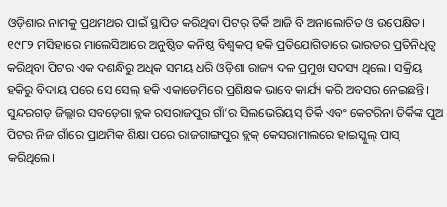ଓଡ଼ିଶାର ନାମକୁ ପ୍ରଥମଥର ପାଇଁ ସ୍ଥାପିତ କରିଥିବା ପିଟର୍ ତିର୍କି ଆଜି ବି ଅନାଲୋଚିତ ଓ ଉପେକ୍ଷିତ। ୧୯୮୨ ମସିହାରେ ମାଲେସିଆରେ ଅନୁଷ୍ଠିତ କନିଷ୍ଠ ବିଶ୍ବକପ୍ ହକି ପ୍ରତିଯୋଗିତାରେ ଭାରତର ପ୍ରତିନିଧିତ୍ବ କରିଥିବା ପିଟର ଏକ ଦଶନ୍ଧିରୁ ଅଧିକ ସମୟ ଧରି ଓଡ଼ିଶା ରାଜ୍ୟ ଦଳ ପ୍ରମୁଖ ସଦସ୍ୟ ଥିଲେ। ସକ୍ରିୟ ହକିରୁ ବିଦାୟ ପରେ ସେ ସେଲ୍ ହକି ଏକାଡେମିରେ ପ୍ରଶିକ୍ଷକ ଭାବେ କାର୍ଯ୍ୟ କରି ଅବସର ନେଇଛନ୍ତି। ସୁନ୍ଦରଗଡ଼ ଜିଲ୍ଲାର ସବଡ଼େଗା ବ୍ଲକ ରସରାଜପୁର ଗାଁ’ର ସିଲଭେରିୟସ୍ ତିର୍କି ଏବଂ କେଟରିନା ତିର୍କିଙ୍କ ପୁଅ ପିଟର ନିଜ ଗାଁରେ ପ୍ରାଥମିକ ଶିକ୍ଷା ପରେ ରାଜଗାଙ୍ଗପୁର ବ୍ଲକ୍ କେସରାମାଲରେ ହାଇସ୍କୁଲ୍ ପାସ୍ କରିଥିଲେ।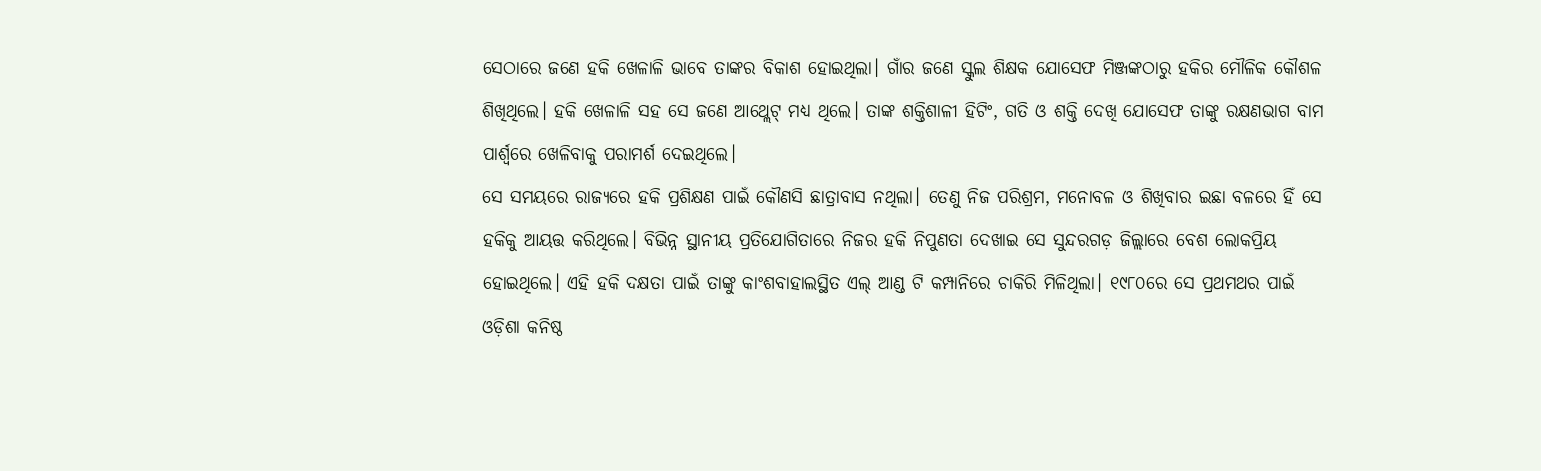ସେଠାରେ ଜଣେ ହକି ଖେଳାଳି ଭାବେ ତାଙ୍କର ବିକାଶ ହୋଇଥିଲା। ଗାଁର ଜଣେ ସ୍କୁଲ ଶିକ୍ଷକ ଯୋସେଫ ମିଞ୍ଜଙ୍କଠାରୁ ହକିର ମୌଳିକ କୌଶଳ ଶିଖିଥିଲେ। ହକି ଖେଳାଳି ସହ ସେ ଜଣେ ଆଥ୍ଲେଟ୍ ମଧ୍ୟ ଥିଲେ। ତାଙ୍କ ଶକ୍ତିଶାଳୀ ହିଟିଂ, ଗତି ଓ ଶକ୍ତି ଦେଖି ଯୋସେଫ ତାଙ୍କୁ ରକ୍ଷଣଭାଗ ବାମ ପାର୍ଶ୍ବରେ ଖେଳିବାକୁ ପରାମର୍ଶ ଦେଇଥିଲେ।
ସେ ସମୟରେ ରାଜ୍ୟରେ ହକି ପ୍ରଶିକ୍ଷଣ ପାଇଁ କୌଣସି ଛାତ୍ରାବାସ ନଥିଲା। ତେଣୁ ନିଜ ପରିଶ୍ରମ, ମନୋବଳ ଓ ଶିଖିବାର ଇଛା ବଳରେ ହିଁ ସେ ହକିକୁ ଆୟତ୍ତ କରିଥିଲେ। ବିଭିନ୍ନ ସ୍ଥାନୀୟ ପ୍ରତିଯୋଗିତାରେ ନିଜର ହକି ନିପୁଣତା ଦେଖାଇ ସେ ସୁନ୍ଦରଗଡ଼ ଜିଲ୍ଲାରେ ବେଶ ଲୋକପ୍ରିୟ ହୋଇଥିଲେ। ଏହି ହକି ଦକ୍ଷତା ପାଇଁ ତାଙ୍କୁ କାଂଶବାହାଲସ୍ଥିତ ଏଲ୍ ଆଣ୍ଡ ଟି କମ୍ପାନିରେ ଚାକିରି ମିଳିଥିଲା। ୧୯୮୦ରେ ସେ ପ୍ରଥମଥର ପାଇଁ ଓଡ଼ିଶା କନିଷ୍ଠ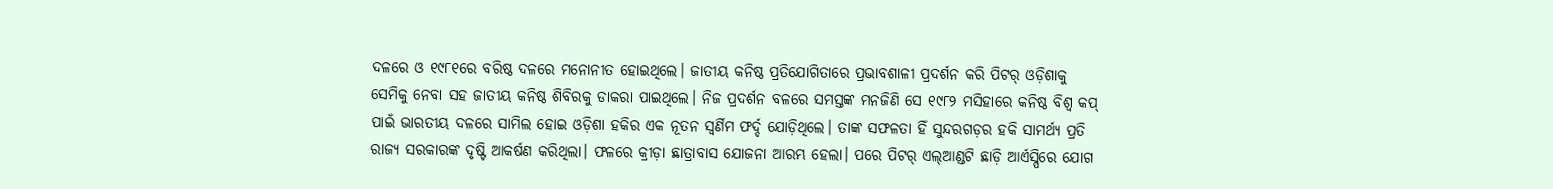ଦଳରେ ଓ ୧୯୮୧ରେ ବରିଷ୍ଠ ଦଳରେ ମନୋନୀତ ହୋଇଥିଲେ। ଜାତୀୟ କନିଷ୍ଠ ପ୍ରତିଯୋଗିତାରେ ପ୍ରଭାବଶାଳୀ ପ୍ରଦର୍ଶନ କରି ପିଟର୍ ଓଡ଼ିଶାକୁ ସେମିକୁ ନେବା ସହ ଜାତୀୟ କନିଷ୍ଠ ଶିବିରକୁ ଡାକରା ପାଇଥିଲେ। ନିଜ ପ୍ରଦର୍ଶନ ବଳରେ ସମସ୍ତଙ୍କ ମନଜିଣି ସେ ୧୯୮୨ ମସିହାରେ କନିଷ୍ଠ ବିଶ୍ୱ କପ୍ ପାଇଁ ଭାରତୀୟ ଦଳରେ ସାମିଲ ହୋଇ ଓଡ଼ିଶା ହକିର ଏକ ନୂତନ ସ୍ବର୍ଣିମ ଫର୍ଦ୍ଦ ଯୋଡ଼ିଥିଲେ। ତାଙ୍କ ସଫଳତା ହିଁ ସୁନ୍ଦରଗଡ଼ର ହକି ସାମର୍ଥ୍ୟ ପ୍ରତି ରାଜ୍ୟ ସରକାରଙ୍କ ଦୃଷ୍ଟି ଆକର୍ଷଣ କରିଥିଲା। ଫଳରେ କ୍ରୀଡ଼ା ଛାତ୍ରାବାସ ଯୋଜନା ଆରମ୍ଭ ହେଲା। ପରେ ପିଟର୍ ଏଲ୍ଆଣ୍ଡଟି ଛାଡ଼ି ଆର୍ଏସ୍ପିରେ ଯୋଗ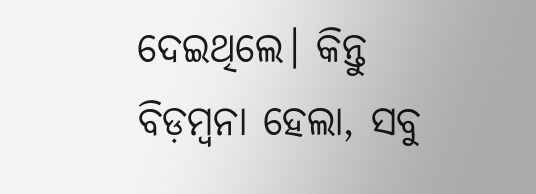ଦେଇଥିଲେ। କିନ୍ତୁ ବିଡ଼ମ୍ବନା ହେଲା, ସବୁ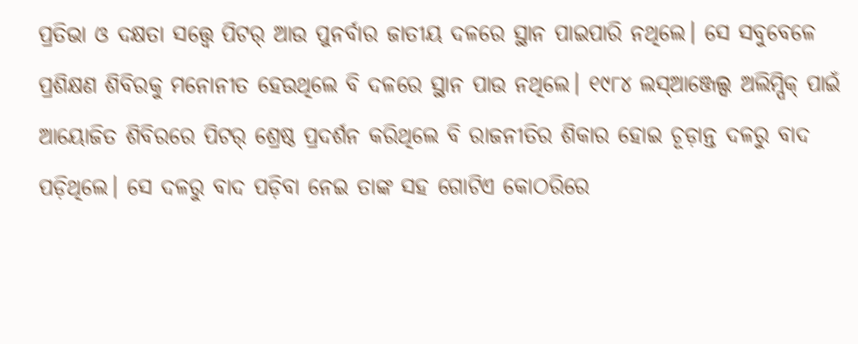ପ୍ରତିଭା ଓ ଦକ୍ଷତା ସତ୍ତ୍ବେ ପିଟର୍ ଆଉ ପୁନର୍ବାର ଜାତୀୟ ଦଳରେ ସ୍ଥାନ ପାଇପାରି ନଥିଲେ। ସେ ସବୁବେଳେ ପ୍ରଶିକ୍ଷଣ ଶିବିରକୁ ମନୋନୀତ ହେଉଥିଲେ ବି ଦଳରେ ସ୍ଥାନ ପାଉ ନଥିଲେ। ୧୯୮୪ ଲସ୍ଆଞ୍ଜେଲ୍ସ ଅଲିମ୍ପିକ୍ ପାଇଁ ଆୟୋଜିତ ଶିବିରରେ ପିଟର୍ ଶ୍ରେଷ୍ଠ ପ୍ରଦର୍ଶନ କରିଥିଲେ ବି ରାଜନୀତିର ଶିକାର ହୋଇ ଚୂଡ଼ାନ୍ତ ଦଳରୁ ବାଦ ପଡ଼ିଥିଲେ। ସେ ଦଳରୁ ବାଦ ପଡ଼ିବା ନେଇ ତାଙ୍କ ସହ ଗୋଟିଏ କୋଠରିରେ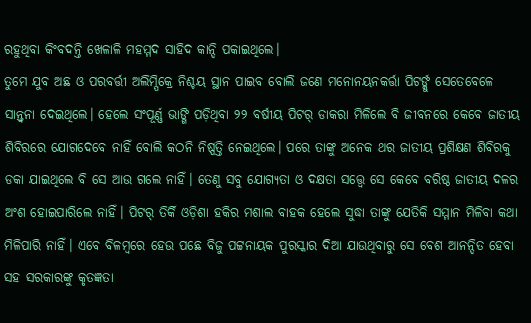ରହୁଥିବା କିଂବଦନ୍ତି ଖେଳାଳି ମହମ୍ମଦ ସାହିଦ କାନ୍ଦି ପକାଇଥିଲେ।
ତୁମେ ଯୁବ ଅଛ ଓ ପରବର୍ତ୍ତୀ ଅଲିମ୍ପିକ୍ରେ ନିଶ୍ଚୟ ସ୍ଥାନ ପାଇବ ବୋଲି ଜଣେ ମନୋନୟନକର୍ତ୍ତା ପିଟର୍ଙ୍କୁ ସେତେବେଳେ ସାନ୍ତ୍ବନା ଦେଇଥିଲେ। ହେଲେ ସଂପୂର୍ଣ୍ଣ ଭାଙ୍ଗି ପଡ଼ିଥିବା ୨୨ ବର୍ଷୀୟ ପିଟର୍ ଡାକରା ମିଳିଲେ ବି ଜୀବନରେ କେବେ ଜାତୀୟ ଶିବିରରେ ଯୋଗଦେବେ ନାହିଁ ବୋଲି କଠନି ନିଷ୍ପତ୍ତି ନେଇଥିଲେ। ପରେ ତାଙ୍କୁ ଅନେକ ଥର ଜାତୀୟ ପ୍ରଶିକ୍ଷଣ ଶିବିରକୁ ଡକା ଯାଇଥିଲେ ବି ସେ ଆଉ ଗଲେ ନାହିଁ। ତେଣୁ ସବୁ ଯୋଗ୍ୟତା ଓ ଦକ୍ଷତା ସତ୍ତ୍ବେ ସେ କେବେ ବରିଷ୍ଠ ଜାତୀୟ ଦଳର ଅଂଶ ହୋଇପାରିଲେ ନାହିଁ। ପିଟର୍ ତିର୍କି ଓଡ଼ିଶା ହକିର ମଶାଲ ବାହକ ହେଲେ ସୁଦ୍ଧା ତାଙ୍କୁ ଯେତିକି ସମ୍ମାନ ମିଳିବା କଥା ମିଳିପାରି ନାହିଁ। ଏବେ ବିଳମ୍ବରେ ହେଉ ପଛେ ବିଜୁ ପଟ୍ଟନାୟକ ପୁରସ୍କାର ଦିଆ ଯାଉଥିବାରୁ ସେ ବେଶ ଆନନ୍ଦିତ ହେବା ସହ ସରକାରଙ୍କୁ କୃତଜ୍ଞତା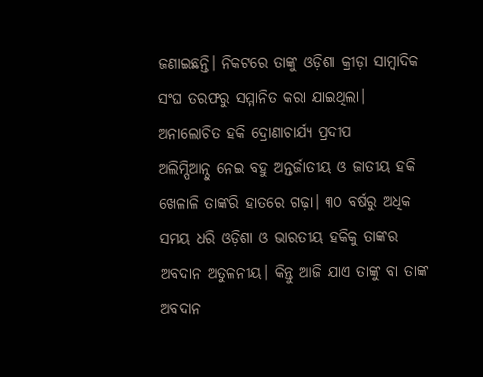ଜଣାଇଛନ୍ତି। ନିକଟରେ ତାଙ୍କୁ ଓଡ଼ିଶା କ୍ରୀଡ଼ା ସାମ୍ବାଦିକ ସଂଘ ତରଫରୁ ସମ୍ମାନିତ କରା ଯାଇଥିଲା।
ଅନାଲୋଚିତ ହକି ଦ୍ରୋଣାଚାର୍ଯ୍ୟ ପ୍ରଦୀପ
ଅଲିମ୍ପିଆନ୍ଠୁ ନେଇ ବହୁ ଅନ୍ତର୍ଜାତୀୟ ଓ ଜାତୀୟ ହକି ଖେଳାଳି ତାଙ୍କରି ହାତରେ ଗଢ଼ା। ୩୦ ବର୍ଷରୁ ଅଧିକ ସମୟ ଧରି ଓଡ଼ିଶା ଓ ଭାରତୀୟ ହକିକୁ ତାଙ୍କର ଅବଦାନ ଅତୁଳନୀୟ। କିନ୍ତୁ ଆଜି ଯାଏ ତାଙ୍କୁ ବା ତାଙ୍କ ଅବଦାନ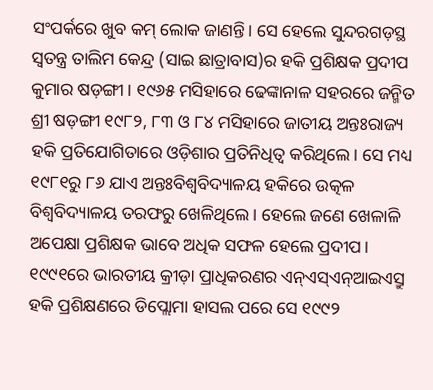ସଂପର୍କରେ ଖୁବ କମ୍ ଲୋକ ଜାଣନ୍ତି। ସେ ହେଲେ ସୁନ୍ଦରଗଡ଼ସ୍ଥ ସ୍ବତନ୍ତ୍ର ତାଲିମ କେନ୍ଦ୍ର (ସାଇ ଛାତ୍ରାବାସ)ର ହକି ପ୍ରଶିକ୍ଷକ ପ୍ରଦୀପ କୁମାର ଷଡ଼ଙ୍ଗୀ। ୧୯୬୫ ମସିହାରେ ଢେଙ୍କାନାଳ ସହରରେ ଜନ୍ମିତ ଶ୍ରୀ ଷଡ଼ଙ୍ଗୀ ୧୯୮୨, ୮୩ ଓ ୮୪ ମସିହାରେ ଜାତୀୟ ଅନ୍ତଃରାଜ୍ୟ ହକି ପ୍ରତିଯୋଗିତାରେ ଓଡ଼ିଶାର ପ୍ରତିନିଧିତ୍ବ କରିଥିଲେ। ସେ ମଧ୍ୟ ୧୯୮୧ରୁ ୮୬ ଯାଏ ଅନ୍ତଃବିଶ୍ବବିଦ୍ୟାଳୟ ହକିରେ ଉତ୍କଳ ବିଶ୍ବବିଦ୍ୟାଳୟ ତରଫରୁ ଖେଳିଥିଲେ। ହେଲେ ଜଣେ ଖେଳାଳି ଅପେକ୍ଷା ପ୍ରଶିକ୍ଷକ ଭାବେ ଅଧିକ ସଫଳ ହେଲେ ପ୍ରଦୀପ। ୧୯୯୧ରେ ଭାରତୀୟ କ୍ରୀଡ଼ା ପ୍ରାଧିକରଣର ଏନ୍ଏସ୍ଏନ୍ଆଇଏସ୍ରୁ ହକି ପ୍ରଶିକ୍ଷଣରେ ଡିପ୍ଲୋମା ହାସଲ ପରେ ସେ ୧୯୯୨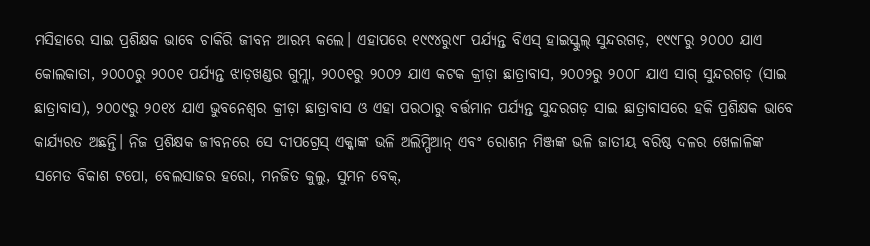ମସିହାରେ ସାଇ ପ୍ରଶିକ୍ଷକ ଭାବେ ଚାକିରି ଜୀବନ ଆରମ୍ଭ କଲେ। ଏହାପରେ ୧୯୯୪ରୁ୯୮ ପର୍ଯ୍ୟନ୍ତ ବିଏସ୍ ହାଇସ୍କୁଲ୍ ସୁନ୍ଦରଗଡ଼, ୧୯୯୮ରୁ ୨୦୦୦ ଯାଏ କୋଲକାତା, ୨୦୦୦ରୁ ୨୦୦୧ ପର୍ଯ୍ୟନ୍ତ ଝାଡ଼ଖଣ୍ଡର ଗୁମ୍ଲା, ୨୦୦୧ରୁ ୨୦୦୨ ଯାଏ କଟକ କ୍ରୀଡ଼ା ଛାତ୍ରାବାସ, ୨୦୦୨ରୁ ୨୦୦୮ ଯାଏ ସାଗ୍ ସୁନ୍ଦରଗଡ଼ (ସାଇ ଛାତ୍ରାବାସ), ୨୦୦୯ରୁ ୨୦୧୪ ଯାଏ ଭୁବନେଶ୍ବର କ୍ରୀଡ଼ା ଛାତ୍ରାବାସ ଓ ଏହା ପରଠାରୁ ବର୍ତ୍ତମାନ ପର୍ଯ୍ୟନ୍ତ ସୁନ୍ଦରଗଡ଼ ସାଇ ଛାତ୍ରାବାସରେ ହକି ପ୍ରଶିକ୍ଷକ ଭାବେ କାର୍ଯ୍ୟରତ ଅଛନ୍ତି। ନିଜ ପ୍ରଶିକ୍ଷକ ଜୀବନରେ ସେ ଦୀପଗ୍ରେସ୍ ଏକ୍କାଙ୍କ ଭଳି ଅଲିମ୍ପିଆନ୍ ଏବଂ ରୋଶନ ମିଞ୍ଜଙ୍କ ଭଳି ଜାତୀୟ ବରିଷ୍ଠ ଦଳର ଖେଳାଳିଙ୍କ ସମେତ ବିକାଶ ଟପୋ, ବେଲସାଜର ହରୋ, ମନଜିତ କୁଲୁ, ସୁମନ ବେକ୍,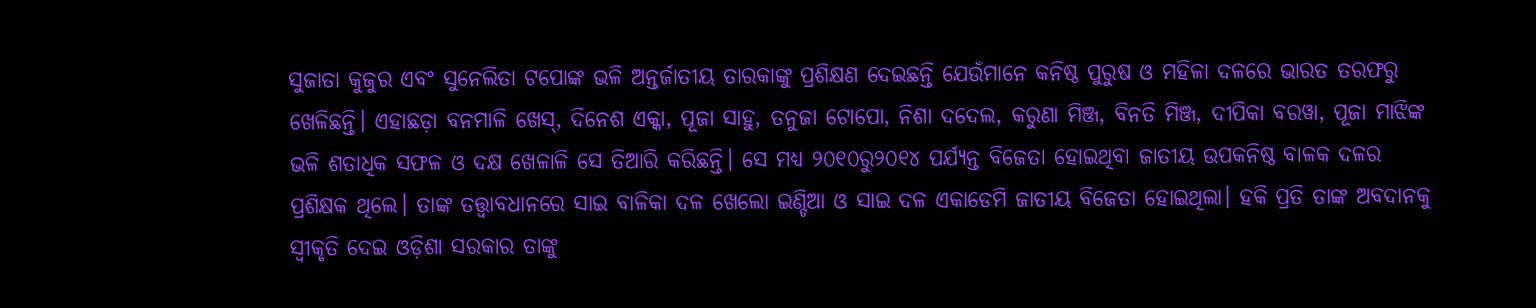ସୁଜାତା କୁଜୁର ଏବଂ ସୁନେଲିତା ଟପୋଙ୍କ ଭଳି ଅନ୍ତର୍ଜାତୀୟ ତାରକାଙ୍କୁ ପ୍ରଶିକ୍ଷଣ ଦେଇଛନ୍ତି ଯେଉଁମାନେ କନିଷ୍ଠ ପୁରୁଷ ଓ ମହିଳା ଦଳରେ ଭାରତ ତରଫରୁ ଖେଳିଛନ୍ତି। ଏହାଛଡ଼ା ବନମାଳି ଖେସ୍, ଦିନେଶ ଏକ୍କା, ପୂଜା ସାହୁ, ତନୁଜା ଟୋପୋ, ନିଶା ଦଦେଲ, କରୁଣା ମିଞ୍ଜ, ବିନତି ମିଞ୍ଜ, ଦୀପିକା ବରୱା, ପୂଜା ମାଝିଙ୍କ ଭଳି ଶତାଧିକ ସଫଳ ଓ ଦକ୍ଷ ଖେଳାଳି ସେ ତିଆରି କରିଛନ୍ତି। ସେ ମଧ୍ୟ ୨୦୧୦ରୁ୨୦୧୪ ପର୍ଯ୍ୟନ୍ତ ବିଜେତା ହୋଇଥିବା ଜାତୀୟ ଉପକନିଷ୍ଠ ବାଳକ ଦଳର ପ୍ରଶିକ୍ଷକ ଥିଲେ। ତାଙ୍କ ତତ୍ତ୍ବାବଧାନରେ ସାଇ ବାଳିକା ଦଳ ଖେଲୋ ଇଣ୍ଡିଆ ଓ ସାଇ ଦଳ ଏକାଡେମି ଜାତୀୟ ବିଜେତା ହୋଇଥିଲା। ହକି ପ୍ରତି ତାଙ୍କ ଅବଦାନକୁ ସ୍ବୀକୃତି ଦେଇ ଓଡ଼ିଶା ସରକାର ତାଙ୍କୁ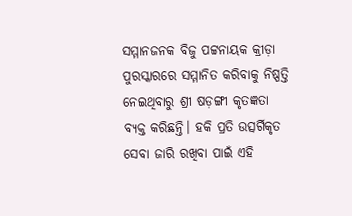ସମ୍ମାନଜନକ ବିଜୁ ପଟ୍ଟନାୟକ କ୍ରୀଡ଼ା ପୁରସ୍କାରରେ ସମ୍ମାନିତ କରିବାକୁ ନିଷ୍ପତ୍ତି ନେଇଥିବାରୁ ଶ୍ରୀ ଷଡ଼ଙ୍ଗୀ କୃତଜ୍ଞତା ବ୍ୟକ୍ତ କରିଛନ୍ତି। ହକି ପ୍ରତି ଉତ୍ସର୍ଗିକୃତ ସେବା ଜାରି ରଖିବା ପାଇଁ ଏହି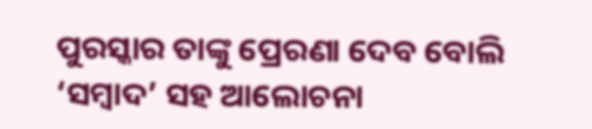ପୁରସ୍କାର ତାଙ୍କୁ ପ୍ରେରଣା ଦେବ ବୋଲି ‘ସମ୍ବାଦ’ ସହ ଆଲୋଚନା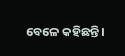ବେଳେ କହିଛନ୍ତି।